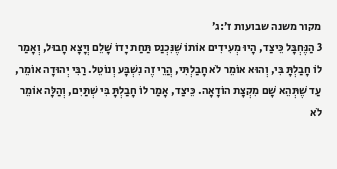מקור משנה שבועות ז׳:ג׳
3 הַנֶּחְבָּל כֵּיצַד, הָיוּ מְעִידִים אוֹתוֹ שֶׁנִּכְנַס תַּחַת יָדוֹ שָׁלֵם וְיָצָא חָבוּל, וְאָמַר לוֹ חָבַלְתָּ בִּי, וְהוּא אוֹמֵר לֹא חָבַלְתִּי, הֲרֵי זֶה נִשְׁבָּע וְנוֹטֵל. רַבִּי יְהוּדָה אוֹמֵר, עַד שֶׁתְּהֵא שָׁם מִקְצָת הוֹדָאָה. כֵּיצַד, אָמַר לוֹ חָבַלְתָּ בִּי שְׁתַּיִם, וְהַלָּה אוֹמֵר לֹא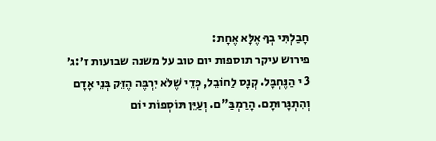חָבַלְתִּי בְךָ אֶלָּא אֶחָת:
פירוש עיקר תוספות יום טוב על משנה שבועות ז׳:ג׳
3 י הַנֶּחְבָּל. קְנָס לַחוֹבֵל, כְּדֵי שֶׁלֹּא יִרְבֶּה הֶזֵּק בְּנֵי אָדָם וְהִתְגָּרוּתָם. הָרַמְבַּ"ם. וְעַיֵּן תּוֹסְפוֹת יוֹם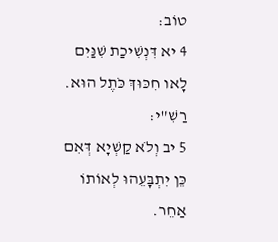טוֹב:
4 יא דִּנְשִׁיכַת שִׁנַּיִם לָאו חִכּוּךְ כֹּתֶל הוּא. רַשִׁ"י:
5 יב וְלֹא קַשְׁיָא דְּאִם כֵּן יִתְבָּעֵהוּ לְאוֹתוֹ אַחֵר.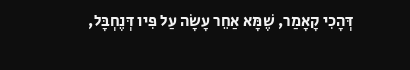דְּהָכִי קָאָמַר, שֶׁמָּא אַחֵר עָשָׂה עַל פִּיו דְּנֶחְבָּל,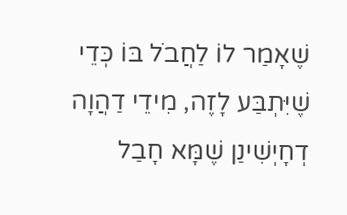שֶׁאָמַר לוֹ לַחֲבֹל בּוֹ כְּדֵי שֶׁיִּתְבַּע לָזֶה, מִידֵי דַהֲוָה דְחָיְשִׁינַן שֶׁמָּא חָבַל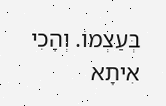בְּעַצְמוֹ. וְהָכִי אִיתָא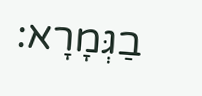בַגְּמָרָא: